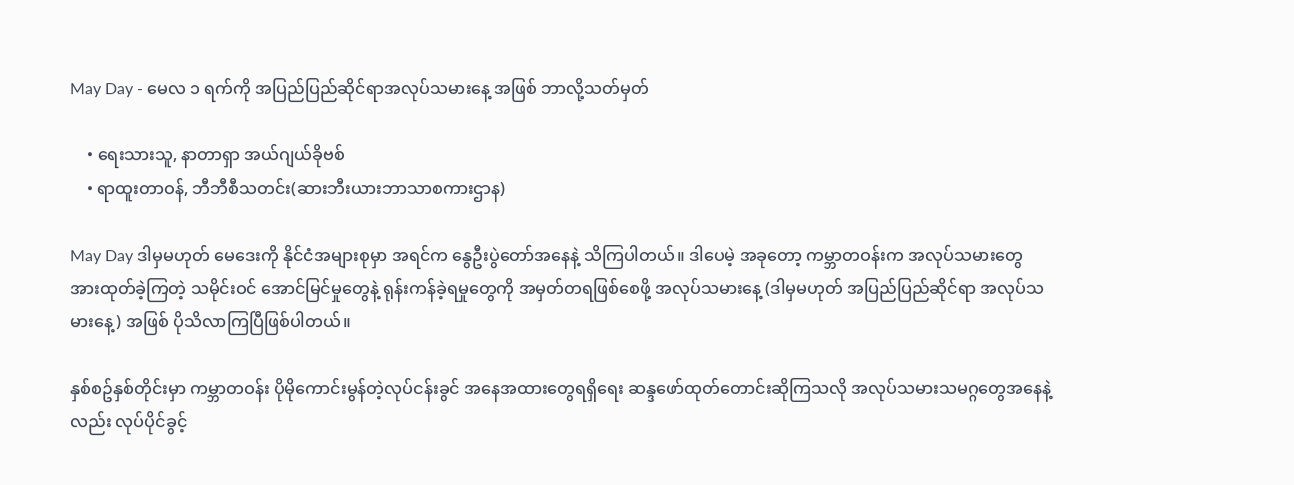May Day - မေလ ၁ ရက်ကို အပြည်ပြည်ဆိုင်ရာအလုပ်သမားနေ့ အဖြစ် ဘာလို့သတ်မှတ်

    • ရေးသားသူ, နာတာရှာ အယ်ဂျယ်ခိုဗစ်
    • ရာထူးတာဝန်, ဘီဘီစီသတင်း(ဆားဘီးယားဘာသာစကားဌာန)

May Day ဒါမှမဟုတ် မေဒေးကို နိုင်ငံအများစုမှာ အရင်က နွေဦးပွဲတော်အနေနဲ့ သိကြပါတယ်။ ဒါပေမဲ့ အခုတော့ ကမ္ဘာတဝန်းက အလုပ်သမားတွေ အားထုတ်ခဲ့ကြတဲ့ သမိုင်းဝင် အောင်မြင်မှုတွေနဲ့ ရုန်းကန်ခဲ့ရမှုတွေကို အမှတ်တရဖြစ်စေဖို့ အလုပ်သမားနေ့ (ဒါမှမဟုတ် အပြည်ပြည်ဆိုင်ရာ အလုပ်သမားနေ့) အဖြစ် ပိုသိလာကြပြီဖြစ်ပါတယ်။

နှစ်စဥ်နှစ်တိုင်းမှာ ကမ္ဘာတဝန်း ပိုမိုကောင်းမွန်တဲ့လုပ်ငန်းခွင် အနေအထားတွေရရှိရေး ဆန္ဒဖော်ထုတ်တောင်းဆိုကြသလို အလုပ်သမားသမဂ္ဂတွေအနေနဲ့လည်း လုပ်ပိုင်ခွင့်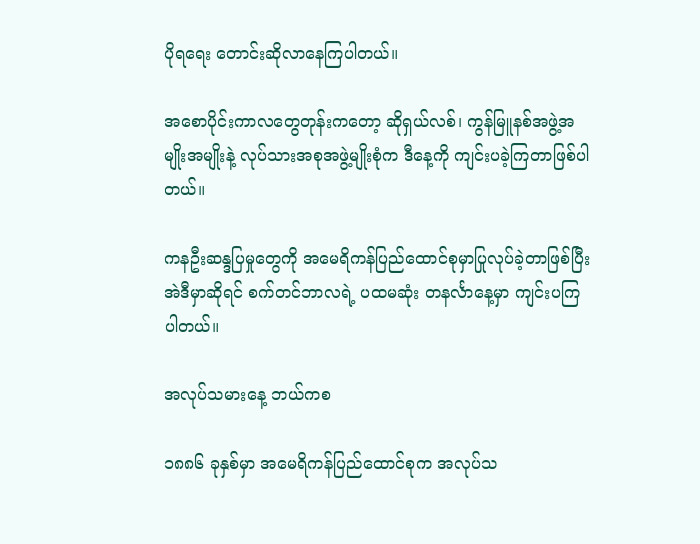ပိုရရေး တောင်းဆိုလာနေကြပါတယ်။

အစောပိုင်းကာလတွေတုန်းကတော့ ဆိုရှယ်လစ်၊ ကွန်မြူနစ်အဖွဲ့အမျိုးအမျိုးနဲ့ လုပ်သားအစုအဖွဲ့မျိုးစုံက ဒီနေ့ကို ကျင်းပခဲ့ကြတာဖြစ်ပါတယ်။

ကနဦးဆန္ဒပြမှုတွေကို အမေရိကန်ပြည်ထောင်စုမှာပြုလုပ်ခဲ့တာဖြစ်ပြီး အဲဒီမှာဆိုရင် စက်တင်ဘာလရဲ့ ပထမဆုံး တနင်္လာနေ့မှာ ကျင်းပကြပါတယ်။

အလုပ်သမားနေ့ ဘယ်ကစ

၁၈၈၆ ခုနှစ်မှာ အမေရိကန်ပြည်ထောင်စုက အလုပ်သ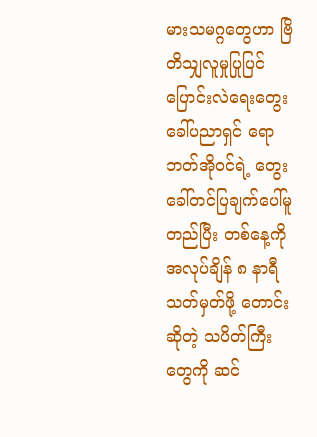မားသမဂ္ဂတွေဟာ ဗြိတိသျှလူမှုပြုပြင်ပြောင်းလဲရေးတွေးခေါ်ပညာရှင် ရောဘတ်အိုဝင်ရဲ့ တွေးခေါ်တင်ပြချက်ပေါ်မူတည်ပြီး တစ်နေ့ကို အလုပ်ချိန် ၈ နာရီ သတ်မှတ်ဖို့ တောင်းဆိုတဲ့ သပိတ်ကြီးတွေကို ဆင်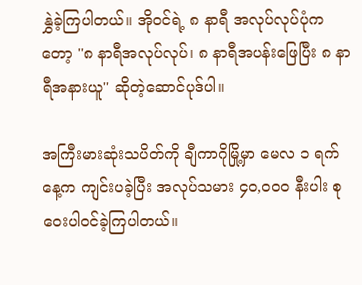နွှဲခဲ့ကြပါတယ်။ အိုဝင်ရဲ့ ၈ နာရီ အလုပ်လုပ်ပုံကတော့ ''၈ နာရီအလုပ်လုပ်၊ ၈ နာရီအပန်းဖြေပြီး ၈ နာရီအနားယူ'' ဆိုတဲ့ဆောင်ပုဒ်ပါ။

အကြီးမားဆုံးသပိတ်ကို ချီကာဂိုမြို့မှာ မေလ ၁ ရက်နေ့က ကျင်းပခဲ့ပြီး အလုပ်သမား ၄၀,၀၀၀ နီးပါး စုဝေးပါဝင်ခဲ့ကြပါတယ်။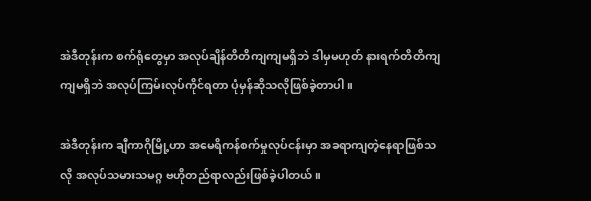အဲဒီတုန်းက စက်ရုံတွေမှာ အလုပ်ချိန်တိတိကျကျမရှိဘဲ ဒါမှမဟုတ် နားရက်တိတိကျကျမရှိဘဲ အလုပ်ကြမ်းလုပ်ကိုင်ရတာ ပုံမှန်ဆိုသလိုဖြစ်ခဲ့တာပါ။

အဲဒီတုန်းက ချီကာဂိုမြို့ဟာ အမေရိကန်စက်မှုလုပ်ငန်းမှာ အခရာကျတဲ့နေရာဖြစ်သလို အလုပ်သမားသမဂ္ဂ ဗဟိုတည်ရာလည်းဖြစ်ခဲ့ပါတယ်။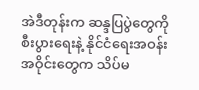အဲဒီတုန်းက ဆန္ဒပြပွဲတွေကို စီးပွားရေးနဲ့ နိုင်ငံရေးအဝန်းအဝိုင်းတွေက သိပ်မ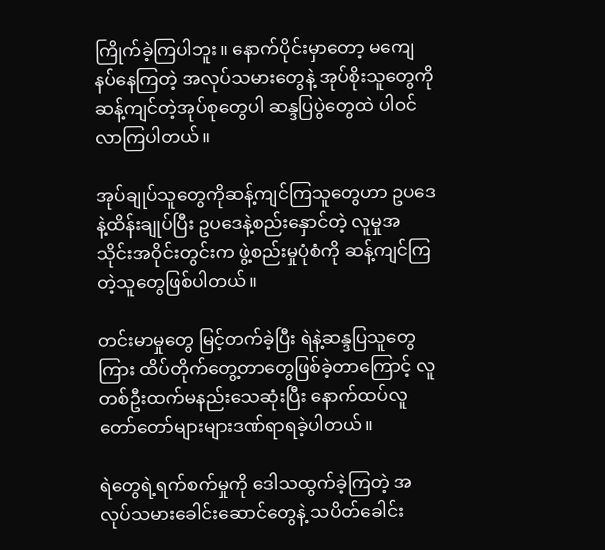ကြိုက်ခဲ့ကြပါဘူး။ နောက်ပိုင်းမှာတော့ မကျေနပ်နေကြတဲ့ အလုပ်သမားတွေနဲ့ အုပ်စိုးသူတွေကို ဆန့်ကျင်တဲ့အုပ်စုတွေပါ ဆန္ဒပြပွဲတွေထဲ ပါဝင်လာကြပါတယ်။

အုပ်ချုပ်သူတွေကိုဆန့်ကျင်ကြသူတွေဟာ ဥပဒေနဲ့ထိန်းချုပ်ပြီး ဥပဒေနဲ့စည်းနှောင်တဲ့ လူမှုအသိုင်းအဝိုင်းတွင်းက ဖွဲ့စည်းမှုပုံစံကို ဆန့်ကျင်ကြတဲ့သူတွေဖြစ်ပါတယ်။

တင်းမာမှုတွေ မြင့်တက်ခဲ့ပြီး ရဲနဲ့ဆန္ဒပြသူတွေကြား ထိပ်တိုက်တွေ့တာတွေဖြစ်ခဲ့တာကြောင့် လူတစ်ဦးထက်မနည်းသေဆုံးပြီး နောက်ထပ်လူတော်တော်များများဒဏ်ရာရခဲ့ပါတယ်။

ရဲတွေရဲ့ရက်စက်မှုကို ဒေါသထွက်ခဲ့ကြတဲ့ အလုပ်သမားခေါင်းဆောင်တွေနဲ့ သပိတ်ခေါင်း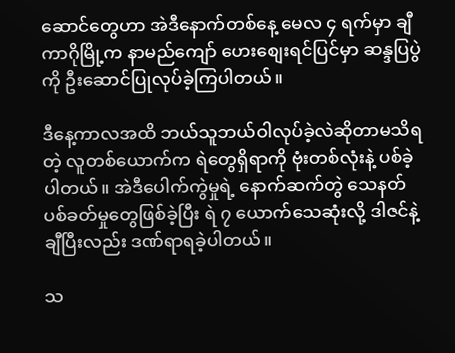ဆောင်တွေဟာ အဲဒီနောက်တစ်နေ့ မေလ ၄ ရက်မှာ ချီကာဂိုမြို့က နာမည်ကျော် ဟေးစျေးရင်ပြင်မှာ ဆန္ဒပြပွဲကို ဦးဆောင်ပြုလုပ်ခဲ့ကြပါတယ်။

ဒီနေ့ကာလအထိ ဘယ်သူဘယ်ဝါလုပ်ခဲ့လဲဆိုတာမသိရတဲ့ လူတစ်ယောက်က ရဲတွေရှိရာကို ဗုံးတစ်လုံးနဲ့ ပစ်ခဲ့ပါတယ်။ အဲဒီပေါက်ကွဲမှုရဲ့ နောက်ဆက်တွဲ သေနတ်ပစ်ခတ်မှုတွေဖြစ်ခဲ့ပြီး ရဲ ၇ ယောက်သေဆုံးလို့ ဒါဇင်နဲ့ချီပြီးလည်း ဒဏ်ရာရခဲ့ပါတယ်။

သ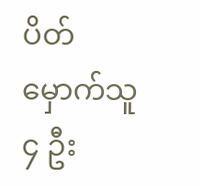ပိတ်မှောက်သူ ၄ ဦး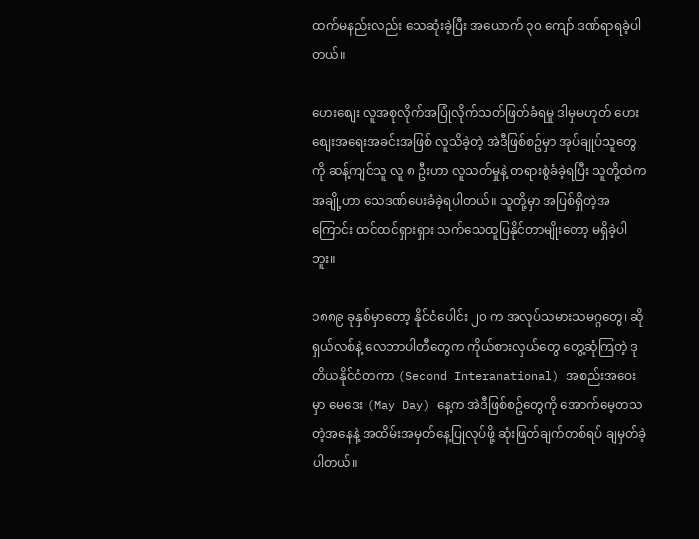ထက်မနည်းလည်း သေဆုံးခဲ့ပြီး အယောက် ၃၀ ကျော် ဒဏ်ရာရခဲ့ပါတယ်။

ဟေးစျေး လူအစုလိုက်အပြုံလိုက်သတ်ဖြတ်ခံရမှု ဒါမှမဟုတ် ဟေးစျေးအရေးအခင်းအဖြစ် လူသိခဲ့တဲ့ အဲဒီဖြစ်စဥ်မှာ အုပ်ချုပ်သူတွေကို ဆန့်ကျင်သူ လူ ၈ ဦးဟာ လူသတ်မှုနဲ့ တရားစွဲခံခဲ့ရပြီး သူတို့ထဲက အချို့ဟာ သေဒဏ်ပေးခံခဲ့ရပါတယ်။ သူတို့မှာ အပြစ်ရှိတဲ့အကြောင်း ထင်ထင်ရှားရှား သက်သေထူပြနိုင်တာမျိုးတော့ မရှိခဲ့ပါဘူး။

၁၈၈၉ ခုနှစ်မှာတော့ နိုင်ငံပေါင်း ၂၀ က အလုပ်သမားသမဂ္ဂတွေ၊ ဆိုရှယ်လစ်နဲ့ လေဘာပါတီတွေက ကိုယ်စားလှယ်တွေ တွေ့ဆုံကြတဲ့ ဒုတိယနိုင်ငံတကာ (Second Interanational) အစည်းအဝေးမှာ မေဒေး (May Day) နေ့က အဲဒီဖြစ်စဥ်တွေကို အောက်‌မေ့တသတဲ့အနေနဲ့ အထိမ်းအမှတ်နေ့ပြုလုပ်ဖို့ ဆုံးဖြတ်ချက်တစ်ရပ် ချမှတ်ခဲ့ပါတယ်။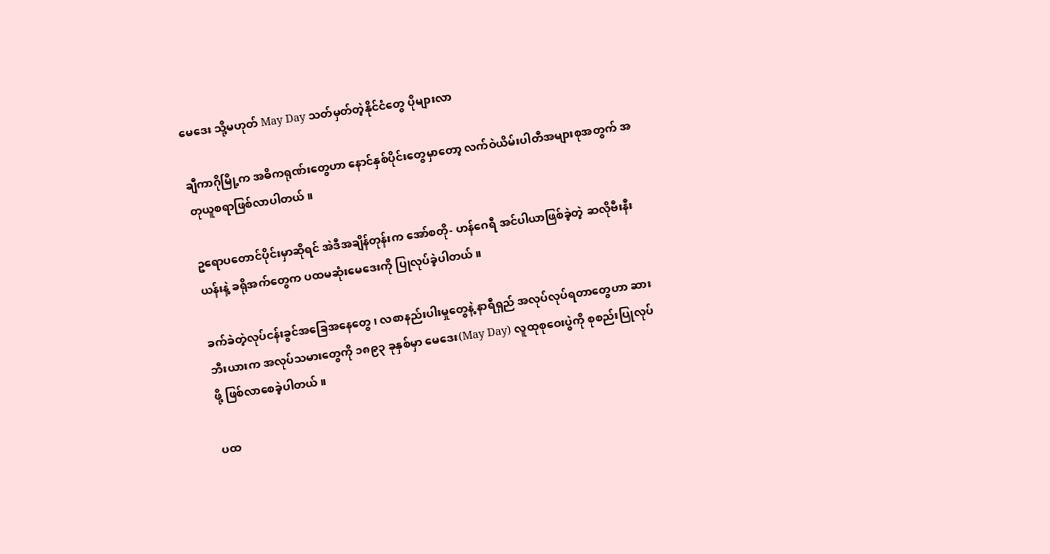မေဒေး သို့မဟုတ် May Day သတ်မှတ်တဲ့နိုင်ငံတွေ ပိုများလာ

ချီကာဂိုမြို့က အဓိကရုဏ်းတွေဟာ နောင်နှစ်ပိုင်းတွေမှာတော့ လက်ဝဲယိမ်းပါတီအများစုအတွက် အတုယူစရာဖြစ်လာပါတယ်။

ဥရောပတောင်ပိုင်းမှာဆိုရင် အဲဒီအချိန်တုန်းက အော်စတို- ဟန်ဂေရီ အင်ပါယာဖြစ်ခဲ့တဲ့ ဆလိုဗီးနီးယန်းနဲ့ ခရိုအက်တွေက ပထမဆုံးမေဒေးကို ပြုလုပ်ခဲ့ပါတယ်။

ခက်ခဲတဲ့လုပ်ငန်းခွင်အခြေအနေတွေ၊ လစာနည်းပါးမှုတွေနဲ့ နာရီရှည် အလုပ်လုပ်ရတာတွေဟာ ဆားဘီးယားက အလုပ်သမားတွေကို ၁၈၉၃ ခုနှစ်မှာ မေဒေး(May Day) လူထုစုဝေးပွဲကို စုစည်းပြုလုပ်ဖို့ ဖြစ်လာစေခဲ့ပါတယ်။

ပထ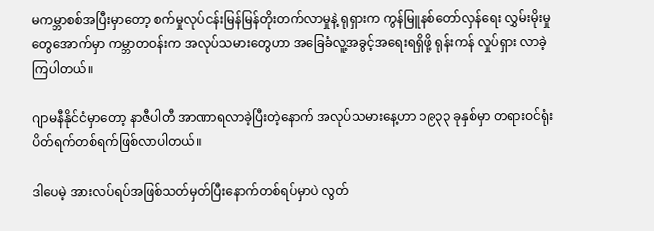မကမ္ဘာစစ်အပြီးမှာတော့ စက်မှုလုပ်ငန်းမြန်မြန်တိုးတက်လာမှုနဲ့ ရုရှားက ကွန်မြူနစ်တော်လှန်ရေး လွှမ်းမိုးမှုတွေအောက်မှာ ကမ္ဘာတဝန်းက အလုပ်သမားတွေဟာ အခြေခံလူ့အခွင့်အရေးရရှိဖို့ ရုန်းကန် လှုပ်ရှား လာခဲ့ကြပါတယ်။

ဂျာမနီနိုင်ငံမှာတော့ နာဇီပါတီ အာဏာရလာခဲ့ပြီးတဲ့နောက် အလုပ်သမားနေ့ဟာ ၁၉၃၃ ခုနှစ်မှာ တရားဝင်ရုံးပိတ်ရက်တစ်ရက်ဖြစ်လာပါတယ်။

ဒါပေမဲ့ အားလပ်ရပ်အဖြစ်သတ်မှတ်ပြီးနောက်တစ်ရပ်မှာပဲ လွတ်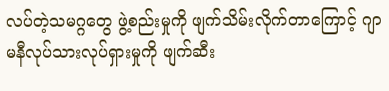လပ်တဲ့သမဂ္ဂတွေ ဖွဲ့စည်းမှုကို ဖျက်သိမ်းလိုက်တာကြောင့် ဂျာမနီလုပ်သားလုပ်ရှားမှုကို ဖျက်ဆီး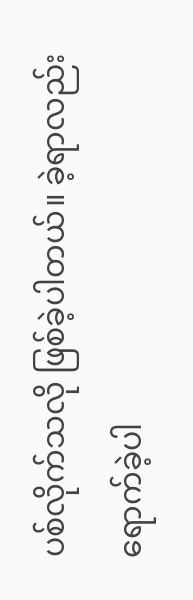ပစ်လိုက်သလို ဖြစ်ခဲ့ပါတယ်။ ခဲ့ရာလည်းရောက်ခဲ့ပါ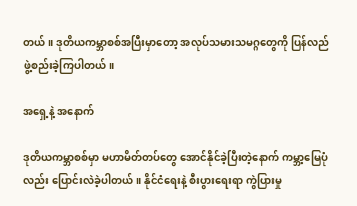တယ်။ ဒုတိယကမ္ဘာစစ်အပြီးမှာတော့ အလုပ်သမားသမဂ္ဂတွေကို ပြန်လည်ဖွဲ့စည်းခဲ့ကြပါတယ်။

အရှေ့နဲ့ အနောက်

ဒုတိယကမ္ဘာစစ်မှာ မဟာမိတ်တပ်တွေ အောင်နိုင်ခဲ့ပြီးတဲ့နောက် ကမ္ဘာ့မြေပုံလည်း ပြောင်းလဲခဲ့ပါတယ်။ နိုင်ငံရေးနဲ့ စီးပွားရေးရာ ကွဲပြားမှု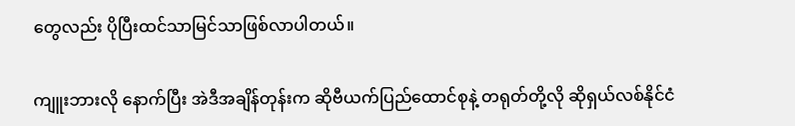တွေလည်း ပိုပြီးထင်သာမြင်သာဖြစ်လာပါတယ်။

ကျူးဘားလို နောက်ပြီး အဲဒီအချိန်တုန်းက ဆိုဗီယက်ပြည်ထောင်စုနဲ့ တရုတ်တို့လို ဆိုရှယ်လစ်နိုင်ငံ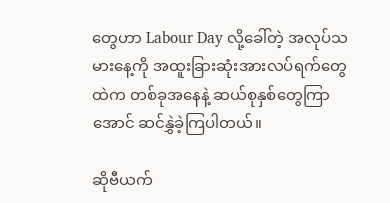တွေဟာ Labour Day လို့ခေါ်တဲ့ အလုပ်သမားနေ့ကို အထူးခြားဆုံးအားလပ်ရက်တွေထဲက တစ်ခုအနေနဲ့ ဆယ်စုနှစ်တွေကြာအောင် ဆင်နွှဲခဲ့ကြပါတယ်။

ဆိုဗီယက်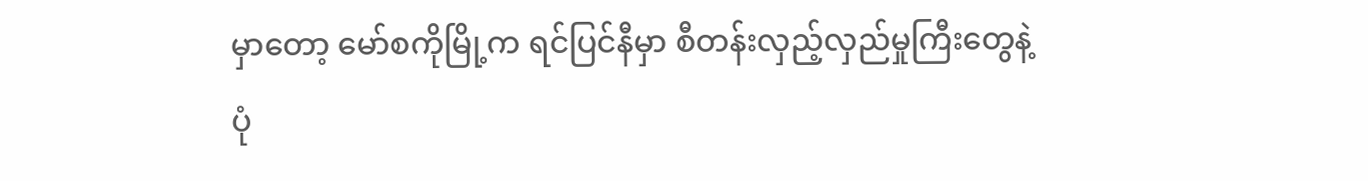မှာတော့ မော်စကိုမြို့က ရင်ပြင်နီမှာ စီတန်းလှည့်လှည်မှုကြီးတွေနဲ့ ပုံ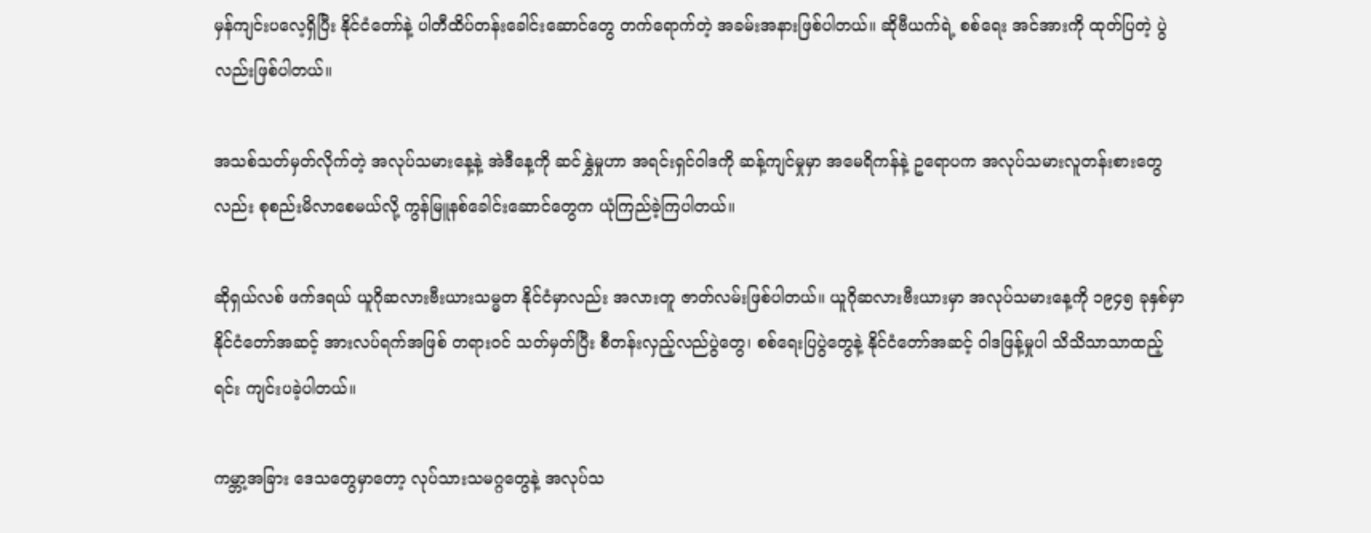မှန်ကျင်းပလေ့ရှိပြီး နိုင်ငံတော်နဲ့ ပါတီထိပ်တန်းခေါင်းဆောင်တွေ တက်ရောက်တဲ့ အခမ်းအနားဖြစ်ပါတယ်။ ဆိုဗီယက်ရဲ့ စစ်ရေး အင်အားကို ထုတ်ပြတဲ့ ပွဲလည်းဖြစ်ပါတယ်။

အသစ်သတ်မှတ်လိုက်တဲ့ အလုပ်သမားနေ့နဲ့ အဲဒီနေ့ကို ဆင်နွှဲမှုဟာ အရင်းရှင်ဝါဒကို ဆန့်ကျင်မှုမှာ အမေရိကန်နဲ့ ဥရောပက အလုပ်သမားလူတန်းစားတွေလည်း စုစည်းမိလာစေမယ်လို့ ကွန်မြူနစ်ခေါင်းဆောင်တွေက ယုံကြည်ခဲ့ကြပါတယ်။

ဆိုရှယ်လစ် ဖက်ဒရယ် ယူဂိုဆလားဗီးယားသမ္မတ နိုင်ငံမှာလည်း အလားတူ ဇာတ်လမ်းဖြစ်ပါတယ်။ ယူဂိုဆလားဗီးယားမှာ အလုပ်သမားနေ့ကို ၁၉၄၅ ခုနှစ်မှာ နိုင်ငံတော်အဆင့် အားလပ်ရက်အဖြစ် တရားဝင် သတ်မှတ်ပြီး စီတန်းလှည့်လည်ပွဲတွေ၊ စစ်ရေးပြပွဲတွေနဲ့ နိုင်ငံတော်အဆင့် ဝါဒဖြန့်မှုပါ သိသိသာသာထည့်ရင်း ကျင်းပခဲ့ပါတယ်။

ကမ္ဘာ့အခြား ဒေသတွေမှာတော့ လုပ်သားသမဂ္ဂတွေနဲ့ အလုပ်သ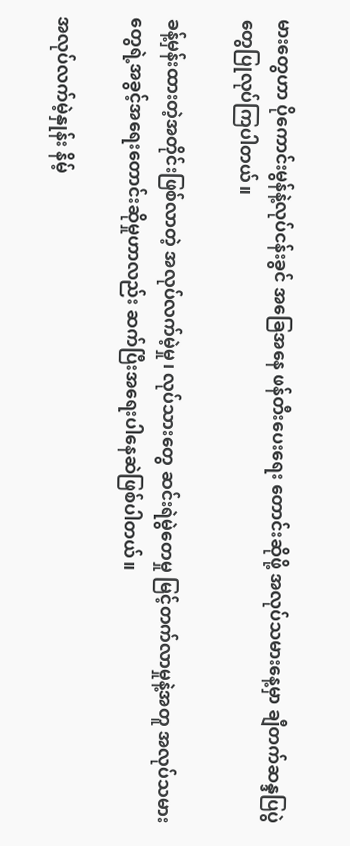မားတွေဟာ ပိုကောင်းမွန်နဲ့လုပ်ငန်းခွင် အခြေအနေ ဖန်တီးပေးရေး တောင်းဆိုဖို့ အလုပ်သမားနေ့မှာ ချီတက်ဆန္ဒပြပွဲတွေပြုလုပ်ကြပါတယ်။

ခန့်မှန်းထားတဲ့အတိုင်းဖြစ်လာတဲ့ အလုပ်လက်မဲ့မှု၊ လုပ်သားတွေ ဆင်းရဲမွဲတေမှု မြင့်တက်လာမှုနဲ့အတူ အလုပ်သမားတွေရဲ့အခွင့်အရေးတောင်းဆိုမှုဟာလည်း ဆက်ပြီးအရေးပါနေဆဲဖြစ်ပါတယ်။

အလုပ်လက်မဲ့နှုန်း နိမ့်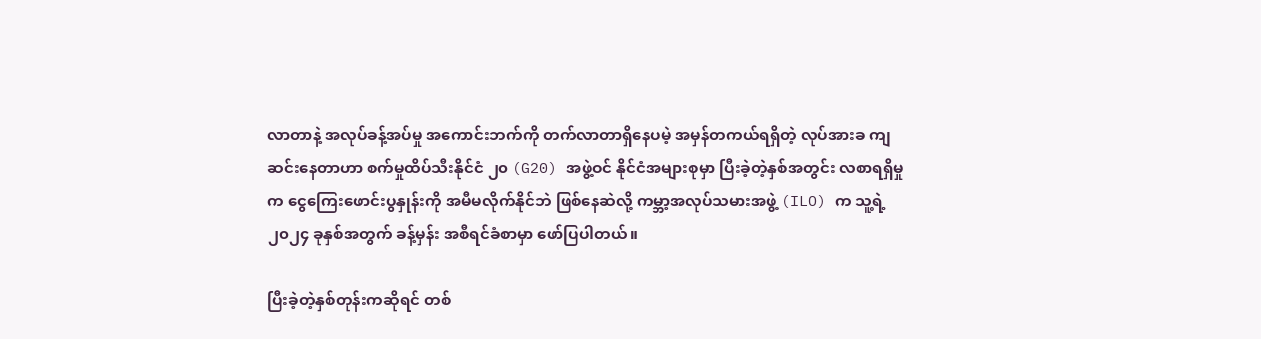လာတာနဲ့ အလုပ်ခန့်အပ်မှု အကောင်းဘက်ကို တက်လာတာရှိနေပမဲ့ အမှန်တကယ်ရရှိတဲ့ လုပ်အားခ ကျဆင်းနေတာဟာ စက်မှုထိပ်သီးနိုင်ငံ ၂၀ (G20) အဖွဲ့ဝင် နိုင်ငံအများစုမှာ ပြီးခဲ့တဲ့နှစ်အတွင်း လစာရရှိမှုက ငွေကြေးဖောင်းပွနှုန်းကို အမီမလိုက်နိုင်ဘဲ ဖြစ်နေဆဲလို့ ကမ္ဘာ့အလုပ်သမားအဖွဲ့ (ILO) က သူ့ရဲ့ ၂၀၂၄ ခုနှစ်အတွက် ခန့်မှန်း အစီရင်ခံစာမှာ ဖော်ပြပါတယ်။

ပြီးခဲ့တဲ့နှစ်တုန်းကဆိုရင် တစ်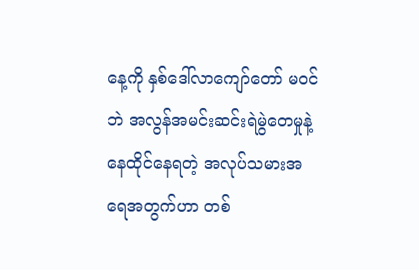နေ့ကို နှစ်ဒေါ်လာကျော်တော် မဝင်ဘဲ အလွန်အမင်းဆင်းရဲမွဲတေမှုနဲ့နေထိုင်နေရတဲ့ အလုပ်သမားအရေအတွက်ဟာ တစ်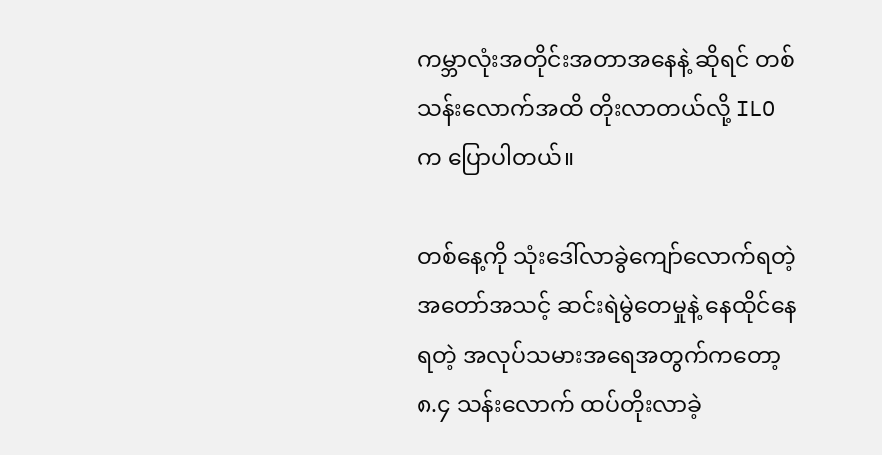ကမ္ဘာလုံးအတိုင်းအတာအနေနဲ့ ဆိုရင် တစ်သန်းလောက်အထိ တိုးလာတယ်လို့ ILO က ပြောပါတယ်။

တစ်နေ့ကို သုံးဒေါ်လာခွဲကျော်လောက်ရတဲ့ အတော်အသင့် ဆင်းရဲမွဲတေမှုနဲ့ နေထိုင်နေရတဲ့ အလုပ်သမားအရေအတွက်ကတော့ ၈.၄ သန်းလောက် ထပ်တိုးလာခဲ့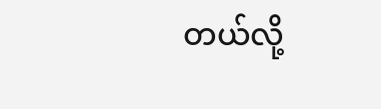တယ်လို့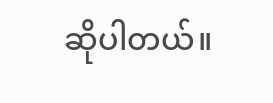ဆိုပါတယ်။